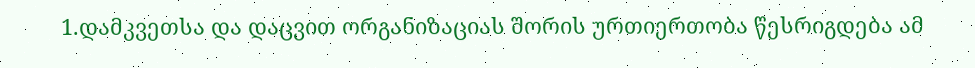1.დამკვეთსა და დაცვით ორგანიზაციას შორის ურთიერთობა წესრიგდება ამ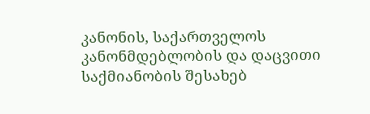კანონის, საქართველოს კანონმდებლობის და დაცვითი საქმიანობის შესახებ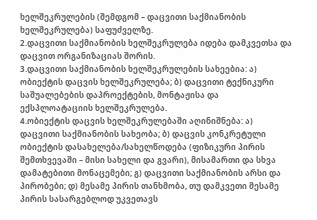ხელშეკრულების (შემდგომ – დაცვითი საქმიანობის ხელშეკრულება) საფუძველზე.
2.დაცვითი საქმიანობის ხელშეკრულება იდება დამკვეთსა და დაცვით ორგანიზაციას შორის.
3.დაცვითი საქმიანობის ხელშეკრულების სახეებია: ა) ობიექტის დაცვის ხელშეკრულება; ბ) დაცვითი ტექნიკური საშუალებების დაპროექტების, მონტაჟისა და ექსპლოატაციის ხელშეკრულება.
4.ობიექტის დაცვის ხელშეკრულებაში აღინიშნება: ა) დაცვითი საქმიანობის სახეობა; ბ) დაცვის კონკრეტული ობიექტის დასახელება/სახელწოდება (ფიზიკური პირის შემთხვევაში – მისი სახელი და გვარი), მისამართი და სხვა დამატებითი მონაცემები; გ) დაცვითი საქმიანობის არსი და პირობები; დ) მესამე პირის თანხმობა, თუ დამკვეთი მესამე პირის სასარგებლოდ უკვეთავს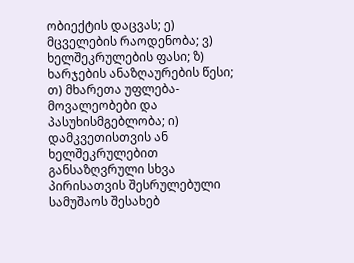ობიექტის დაცვას; ე) მცველების რაოდენობა; ვ) ხელშეკრულების ფასი; ზ) ხარჯების ანაზღაურების წესი; თ) მხარეთა უფლება-მოვალეობები და პასუხისმგებლობა; ი) დამკვეთისთვის ან ხელშეკრულებით განსაზღვრული სხვა პირისათვის შესრულებული სამუშაოს შესახებ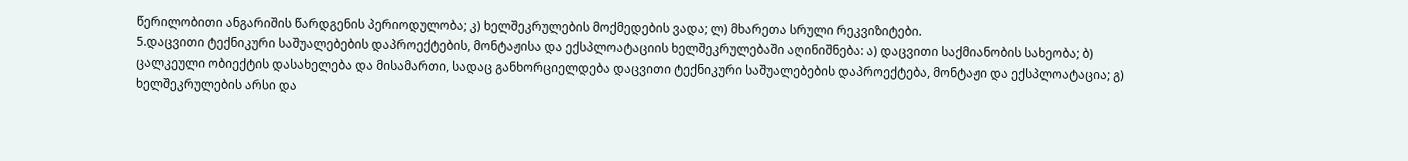წერილობითი ანგარიშის წარდგენის პერიოდულობა; კ) ხელშეკრულების მოქმედების ვადა; ლ) მხარეთა სრული რეკვიზიტები.
5.დაცვითი ტექნიკური საშუალებების დაპროექტების, მონტაჟისა და ექსპლოატაციის ხელშეკრულებაში აღინიშნება: ა) დაცვითი საქმიანობის სახეობა; ბ) ცალკეული ობიექტის დასახელება და მისამართი, სადაც განხორციელდება დაცვითი ტექნიკური საშუალებების დაპროექტება, მონტაჟი და ექსპლოატაცია; გ) ხელშეკრულების არსი და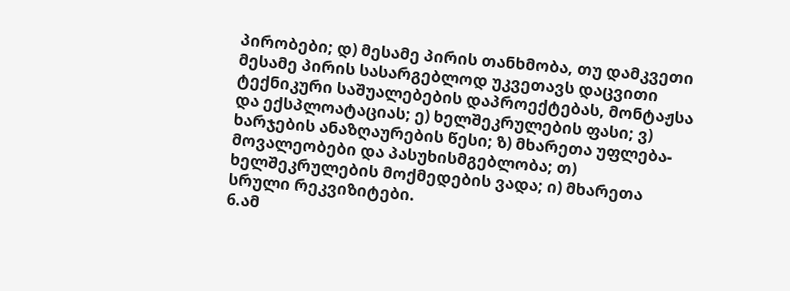პირობები; დ) მესამე პირის თანხმობა, თუ დამკვეთი მესამე პირის სასარგებლოდ უკვეთავს დაცვითი ტექნიკური საშუალებების დაპროექტებას, მონტაჟსა და ექსპლოატაციას; ე) ხელშეკრულების ფასი; ვ) ხარჯების ანაზღაურების წესი; ზ) მხარეთა უფლება-მოვალეობები და პასუხისმგებლობა; თ) ხელშეკრულების მოქმედების ვადა; ი) მხარეთა სრული რეკვიზიტები.
6.ამ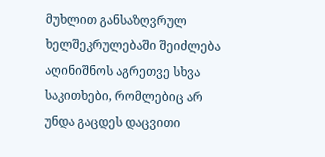მუხლით განსაზღვრულ ხელშეკრულებაში შეიძლება აღინიშნოს აგრეთვე სხვა საკითხები, რომლებიც არ უნდა გაცდეს დაცვითი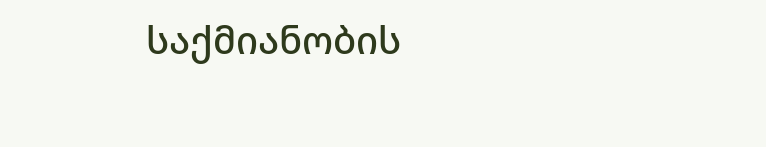საქმიანობის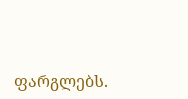ფარგლებს.